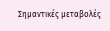Σημαντικές μεταβολές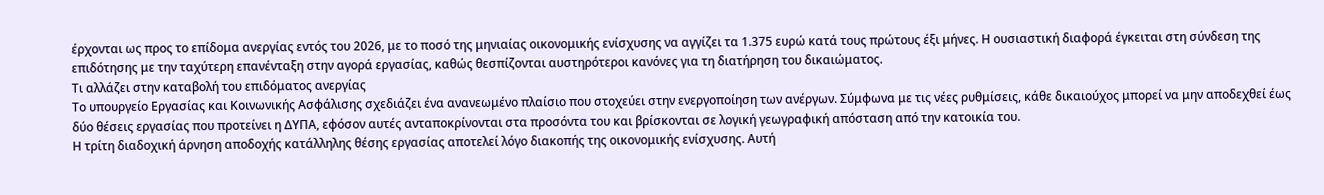έρχονται ως προς το επίδομα ανεργίας εντός του 2026, με το ποσό της μηνιαίας οικονομικής ενίσχυσης να αγγίζει τα 1.375 ευρώ κατά τους πρώτους έξι μήνες. Η ουσιαστική διαφορά έγκειται στη σύνδεση της επιδότησης με την ταχύτερη επανένταξη στην αγορά εργασίας, καθώς θεσπίζονται αυστηρότεροι κανόνες για τη διατήρηση του δικαιώματος.
Τι αλλάζει στην καταβολή του επιδόματος ανεργίας
Το υπουργείο Εργασίας και Κοινωνικής Ασφάλισης σχεδιάζει ένα ανανεωμένο πλαίσιο που στοχεύει στην ενεργοποίηση των ανέργων. Σύμφωνα με τις νέες ρυθμίσεις, κάθε δικαιούχος μπορεί να μην αποδεχθεί έως δύο θέσεις εργασίας που προτείνει η ΔΥΠΑ, εφόσον αυτές ανταποκρίνονται στα προσόντα του και βρίσκονται σε λογική γεωγραφική απόσταση από την κατοικία του.
Η τρίτη διαδοχική άρνηση αποδοχής κατάλληλης θέσης εργασίας αποτελεί λόγο διακοπής της οικονομικής ενίσχυσης. Αυτή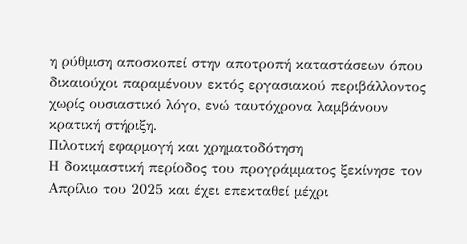η ρύθμιση αποσκοπεί στην αποτροπή καταστάσεων όπου δικαιούχοι παραμένουν εκτός εργασιακού περιβάλλοντος χωρίς ουσιαστικό λόγο, ενώ ταυτόχρονα λαμβάνουν κρατική στήριξη.
Πιλοτική εφαρμογή και χρηματοδότηση
Η δοκιμαστική περίοδος του προγράμματος ξεκίνησε τον Απρίλιο του 2025 και έχει επεκταθεί μέχρι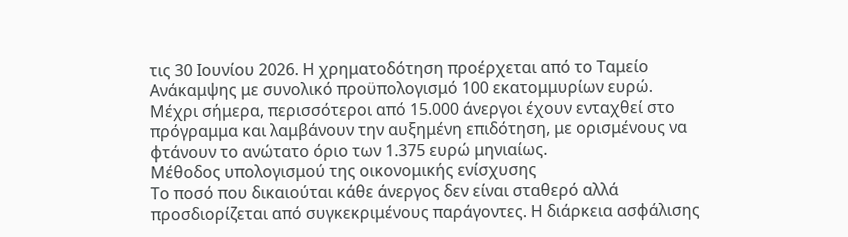τις 30 Ιουνίου 2026. Η χρηματοδότηση προέρχεται από το Ταμείο Ανάκαμψης με συνολικό προϋπολογισμό 100 εκατομμυρίων ευρώ. Μέχρι σήμερα, περισσότεροι από 15.000 άνεργοι έχουν ενταχθεί στο πρόγραμμα και λαμβάνουν την αυξημένη επιδότηση, με ορισμένους να φτάνουν το ανώτατο όριο των 1.375 ευρώ μηνιαίως.
Μέθοδος υπολογισμού της οικονομικής ενίσχυσης
Το ποσό που δικαιούται κάθε άνεργος δεν είναι σταθερό αλλά προσδιορίζεται από συγκεκριμένους παράγοντες. Η διάρκεια ασφάλισης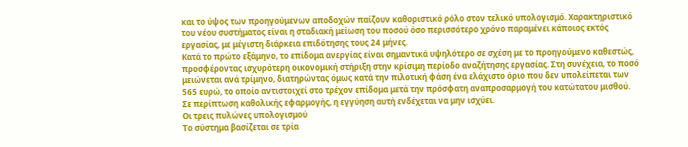και το ύψος των προηγούμενων αποδοχών παίζουν καθοριστικό ρόλο στον τελικό υπολογισμό. Χαρακτηριστικό του νέου συστήματος είναι η σταδιακή μείωση του ποσού όσο περισσότερο χρόνο παραμένει κάποιος εκτός εργασίας, με μέγιστη διάρκεια επιδότησης τους 24 μήνες.
Κατά το πρώτο εξάμηνο, το επίδομα ανεργίας είναι σημαντικά υψηλότερο σε σχέση με το προηγούμενο καθεστώς, προσφέροντας ισχυρότερη οικονομική στήριξη στην κρίσιμη περίοδο αναζήτησης εργασίας. Στη συνέχεια, το ποσό μειώνεται ανά τρίμηνο, διατηρώντας όμως κατά την πιλοτική φάση ένα ελάχιστο όριο που δεν υπολείπεται των 565 ευρώ, το οποίο αντιστοιχεί στο τρέχον επίδομα μετά την πρόσφατη αναπροσαρμογή του κατώτατου μισθού. Σε περίπτωση καθολικής εφαρμογής, η εγγύηση αυτή ενδέχεται να μην ισχύει.
Οι τρεις πυλώνες υπολογισμού
Το σύστημα βασίζεται σε τρία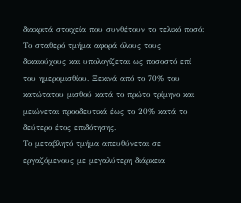διακριτά στοιχεία που συνθέτουν το τελικό ποσό:
Το σταθερό τμήμα αφορά όλους τους δικαιούχους και υπολογίζεται ως ποσοστό επί του ημερομισθίου. Ξεκινά από το 70% του κατώτατου μισθού κατά το πρώτο τρίμηνο και μειώνεται προοδευτικά έως το 20% κατά το δεύτερο έτος επιδότησης.
Το μεταβλητό τμήμα απευθύνεται σε εργαζόμενους με μεγαλύτερη διάρκεια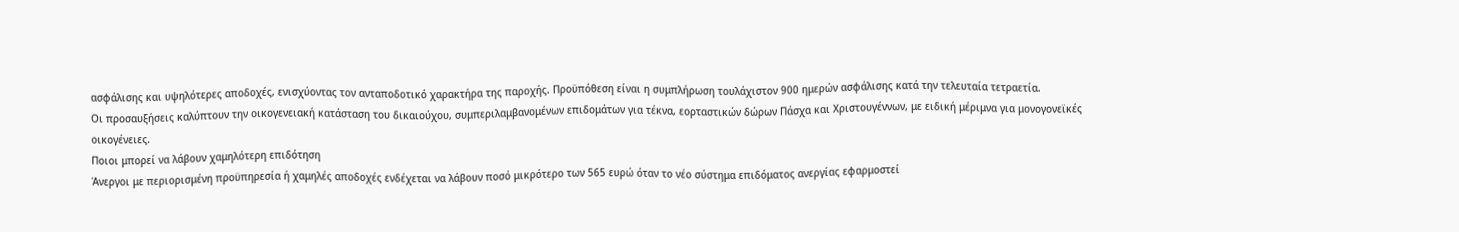ασφάλισης και υψηλότερες αποδοχές, ενισχύοντας τον ανταποδοτικό χαρακτήρα της παροχής. Προϋπόθεση είναι η συμπλήρωση τουλάχιστον 900 ημερών ασφάλισης κατά την τελευταία τετραετία.
Οι προσαυξήσεις καλύπτουν την οικογενειακή κατάσταση του δικαιούχου, συμπεριλαμβανομένων επιδομάτων για τέκνα, εορταστικών δώρων Πάσχα και Χριστουγέννων, με ειδική μέριμνα για μονογονεϊκές οικογένειες.
Ποιοι μπορεί να λάβουν χαμηλότερη επιδότηση
Άνεργοι με περιορισμένη προϋπηρεσία ή χαμηλές αποδοχές ενδέχεται να λάβουν ποσό μικρότερο των 565 ευρώ όταν το νέο σύστημα επιδόματος ανεργίας εφαρμοστεί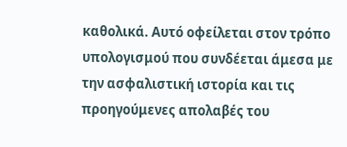καθολικά. Αυτό οφείλεται στον τρόπο υπολογισμού που συνδέεται άμεσα με την ασφαλιστική ιστορία και τις προηγούμενες απολαβές του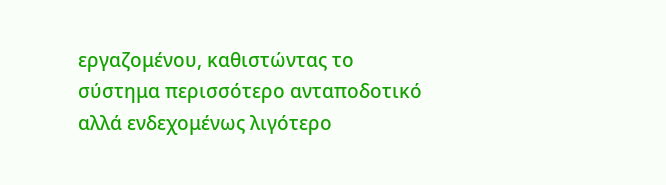εργαζομένου, καθιστώντας το σύστημα περισσότερο ανταποδοτικό αλλά ενδεχομένως λιγότερο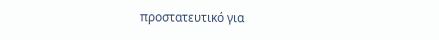προστατευτικό για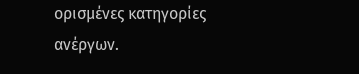ορισμένες κατηγορίες ανέργων.